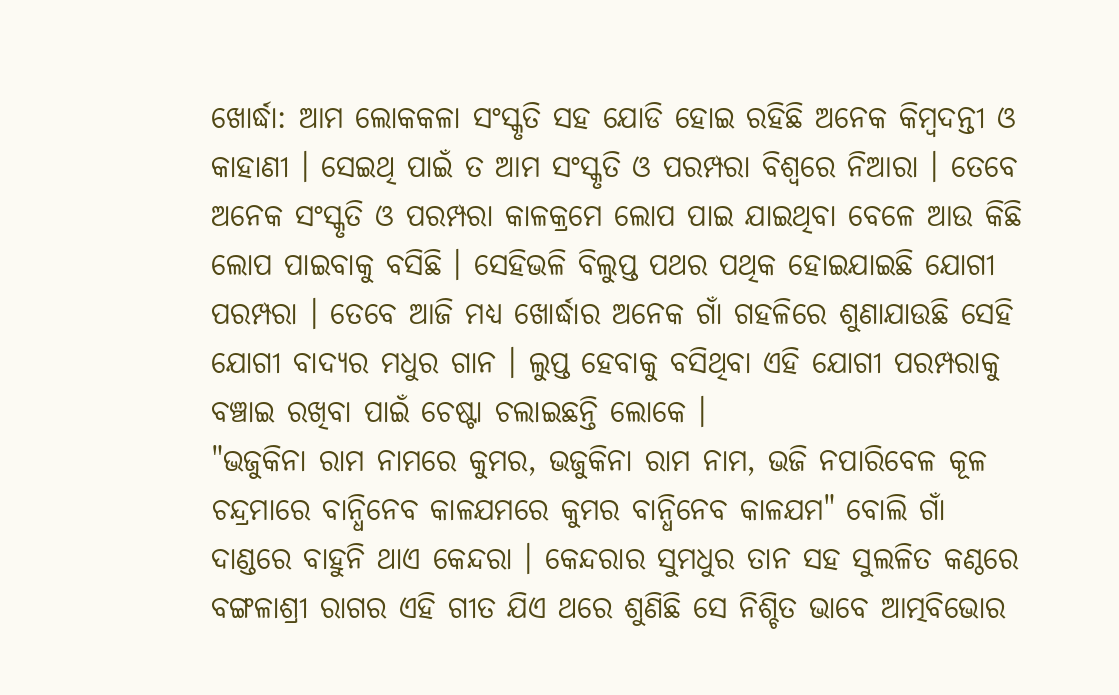ଖୋର୍ଦ୍ଧା: ଆମ ଲୋକକଳା ସଂସ୍କୃତି ସହ ଯୋଡି ହୋଇ ରହିଛି ଅନେକ କିମ୍ବଦନ୍ତୀ ଓ କାହାଣୀ । ସେଇଥି ପାଇଁ ତ ଆମ ସଂସ୍କୃତି ଓ ପରମ୍ପରା ବିଶ୍ୱରେ ନିଆରା । ତେବେ ଅନେକ ସଂସ୍କୃତି ଓ ପରମ୍ପରା କାଳକ୍ରମେ ଲୋପ ପାଇ ଯାଇଥିବା ବେଳେ ଆଉ କିଛି ଲୋପ ପାଇବାକୁ ବସିଛି । ସେହିଭଳି ବିଲୁପ୍ତ ପଥର ପଥିକ ହୋଇଯାଇଛି ଯୋଗୀ ପରମ୍ପରା । ତେବେ ଆଜି ମଧ୍ୟ ଖୋର୍ଦ୍ଧାର ଅନେକ ଗାଁ ଗହଳିରେ ଶୁଣାଯାଉଛି ସେହି ଯୋଗୀ ବାଦ୍ୟର ମଧୁର ଗାନ । ଲୁପ୍ତ ହେବାକୁ ବସିଥିବା ଏହି ଯୋଗୀ ପରମ୍ପରାକୁ ବଞ୍ଚାଇ ରଖିବା ପାଇଁ ଚେଷ୍ଟା ଚଲାଇଛନ୍ତି ଲୋକେ ।
"ଭଜୁକିନା ରାମ ନାମରେ କୁମର, ଭଜୁକିନା ରାମ ନାମ, ଭଜି ନପାରିବେଳ କୂଳ ଚନ୍ଦ୍ରମାରେ ବାନ୍ଧିନେବ କାଳଯମରେ କୁମର ବାନ୍ଧିନେବ କାଳଯମ" ବୋଲି ଗାଁ ଦାଣ୍ଡରେ ବାହୁନି ଥାଏ କେନ୍ଦରା । କେନ୍ଦରାର ସୁମଧୁର ତାନ ସହ ସୁଲଳିତ କଣ୍ଠରେ ବଙ୍ଗଳାଶ୍ରୀ ରାଗର ଏହି ଗୀତ ଯିଏ ଥରେ ଶୁଣିଛି ସେ ନିଶ୍ଚିତ ଭାବେ ଆତ୍ମବିଭୋର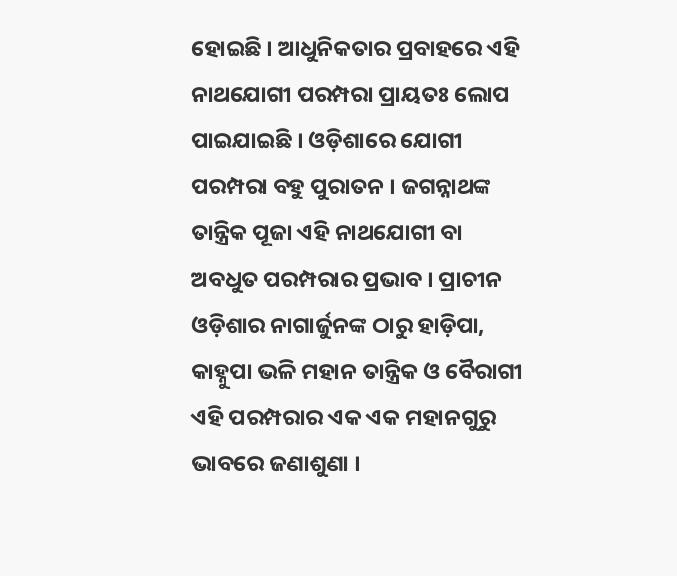ହୋଇଛି । ଆଧୁନିକତାର ପ୍ରବାହରେ ଏହି ନାଥଯୋଗୀ ପରମ୍ପରା ପ୍ରାୟତଃ ଲୋପ ପାଇଯାଇଛି । ଓଡ଼ିଶାରେ ଯୋଗୀ ପରମ୍ପରା ବହୁ ପୁରାତନ । ଜଗନ୍ନାଥଙ୍କ ତାନ୍ତ୍ରିକ ପୂଜା ଏହି ନାଥଯୋଗୀ ବା ଅବଧୁତ ପରମ୍ପରାର ପ୍ରଭାବ । ପ୍ରାଚୀନ ଓଡ଼ିଶାର ନାଗାର୍ଜୁନଙ୍କ ଠାରୁ ହାଡ଼ିପା, କାହ୍ନୁପା ଭଳି ମହାନ ତାନ୍ତ୍ରିକ ଓ ବୈରାଗୀ ଏହି ପରମ୍ପରାର ଏକ ଏକ ମହାନଗୁରୁ ଭାବରେ ଜଣାଶୁଣା ।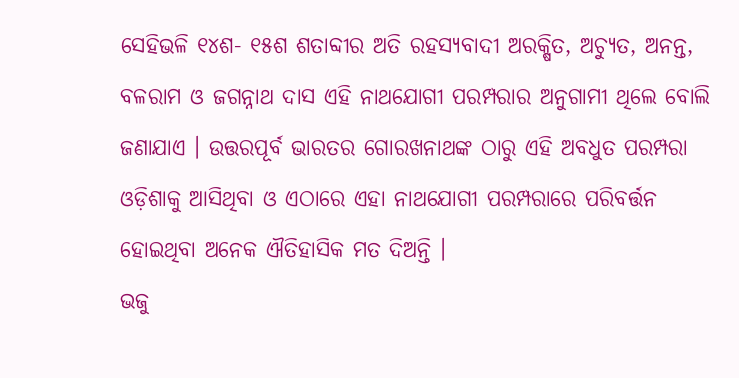ସେହିଭଳି ୧୪ଶ- ୧୫ଶ ଶତାବ୍ଦୀର ଅତି ରହସ୍ୟବାଦୀ ଅରକ୍ଷିତ, ଅଚ୍ୟୁତ, ଅନନ୍ତ, ବଳରାମ ଓ ଜଗନ୍ନାଥ ଦାସ ଏହି ନାଥଯୋଗୀ ପରମ୍ପରାର ଅନୁଗାମୀ ଥିଲେ ବୋଲି ଜଣାଯାଏ । ଉତ୍ତରପୂର୍ବ ଭାରତର ଗୋରଖନାଥଙ୍କ ଠାରୁ ଏହି ଅବଧୁତ ପରମ୍ପରା ଓଡ଼ିଶାକୁ ଆସିଥିବା ଓ ଏଠାରେ ଏହା ନାଥଯୋଗୀ ପରମ୍ପରାରେ ପରିବର୍ତ୍ତନ ହୋଇଥିବା ଅନେକ ଐତିହାସିକ ମତ ଦିଅନ୍ତି ।
ଭଜୁ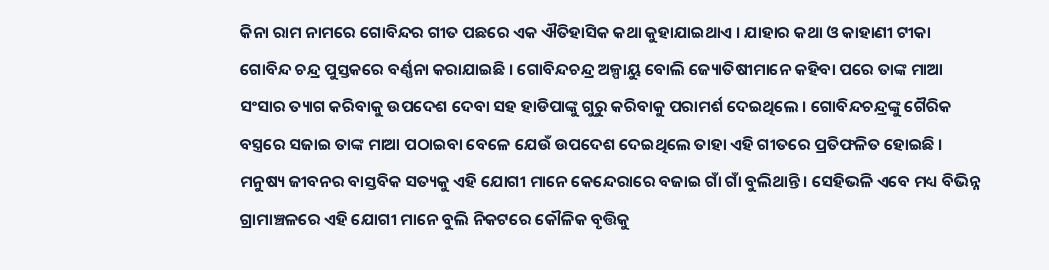କିନା ରାମ ନାମରେ ଗୋବିନ୍ଦର ଗୀତ ପଛରେ ଏକ ଐତିହାସିକ କଥା କୁହାଯାଇଥାଏ । ଯାହାର କଥା ଓ କାହାଣୀ ଟୀକା ଗୋବିନ୍ଦ ଚନ୍ଦ୍ର ପୁସ୍ତକରେ ବର୍ଣ୍ଣନା କରାଯାଇଛି । ଗୋବିନ୍ଦଚନ୍ଦ୍ର ଅଳ୍ପାୟୁ ବୋଲି ଜ୍ୟୋତିଷୀମାନେ କହିବା ପରେ ତାଙ୍କ ମାଆ ସଂସାର ତ୍ୟାଗ କରିବାକୁ ଉପଦେଶ ଦେବା ସହ ହାଡିପାଙ୍କୁ ଗୁରୁ କରିବାକୁ ପରାମର୍ଶ ଦେଇଥିଲେ । ଗୋବିନ୍ଦଚନ୍ଦ୍ରଙ୍କୁ ଗୈରିକ ବସ୍ତ୍ରରେ ସଜାଇ ତାଙ୍କ ମାଆ ପଠାଇବା ବେଳେ ଯେଉଁ ଉପଦେଶ ଦେଇଥିଲେ ତାହା ଏହି ଗୀତରେ ପ୍ରତିଫଳିତ ହୋଇଛି । ମନୁଷ୍ୟ ଜୀବନର ବାସ୍ତବିକ ସତ୍ୟକୁ ଏହି ଯୋଗୀ ମାନେ କେନ୍ଦେରାରେ ବଜାଇ ଗାଁ ଗାଁ ବୁଲିଥାନ୍ତି । ସେହିଭଳି ଏବେ ମଧ୍ୟ ବିଭିନ୍ନ ଗ୍ରାମାଞ୍ଚଳରେ ଏହି ଯୋଗୀ ମାନେ ବୁଲି ନିକଟରେ କୌଳିକ ବୃତ୍ତିକୁ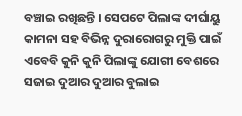ବଞ୍ଚାଇ ରଖିଛନ୍ତି । ସେପଟେ ପିଲାଙ୍କ ଦୀର୍ଘାୟୁ କାମନା ସହ ବିଭିନ୍ନ ଦୁରାରୋଗରୁ ମୁକ୍ତି ପାଇଁ ଏବେବି କୁନି କୁନି ପିଲାଙ୍କୁ ଯୋଗୀ ବେଶରେ ସଜାଇ ଦୁଆର ଦୁଆର ବୁଲାଇ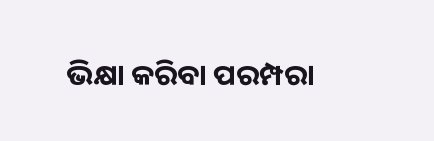ଭିକ୍ଷା କରିବା ପରମ୍ପରା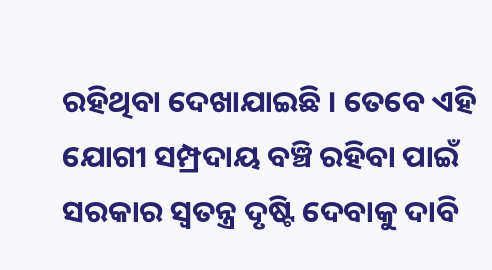ରହିଥିବା ଦେଖାଯାଇଛି । ତେବେ ଏହି ଯୋଗୀ ସମ୍ପ୍ରଦାୟ ବଞ୍ଚି ରହିବା ପାଇଁ ସରକାର ସ୍ୱତନ୍ତ୍ର ଦୃଷ୍ଟି ଦେବାକୁ ଦାବି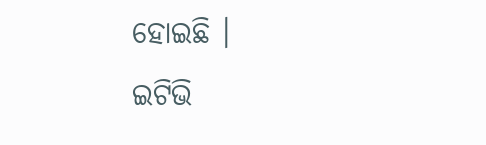ହୋଇଛି ।
ଇଟିଭି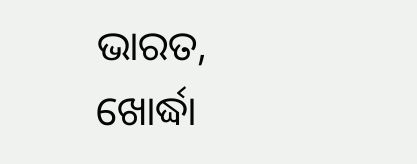ଭାରତ, ଖୋର୍ଦ୍ଧା